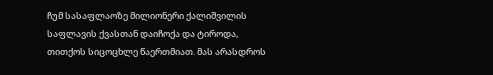ჩუმ სასაფლაოზე მილიონერი ქალიშვილის საფლავის ქვასთან დაიჩოქა და ტიროდა, თითქოს სიცოცხლე წაერთმიათ. მას არასდროს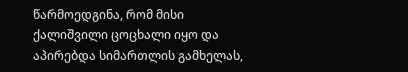წარმოედგინა, რომ მისი ქალიშვილი ცოცხალი იყო და აპირებდა სიმართლის გამხელას,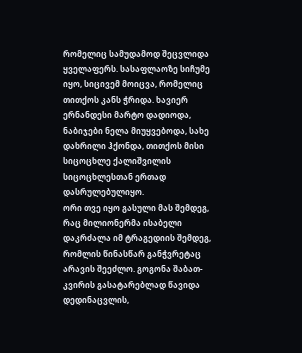რომელიც სამუდამოდ შეცვლიდა ყველაფერს. სასაფლაოზე სიჩუმე იყო, სიცივემ მოიცვა, რომელიც თითქოს კანს ჭრიდა. ხავიერ ერნანდესი მარტო დადიოდა, ნაბიჯები ნელა მიუყვებოდა, სახე დახრილი ჰქონდა, თითქოს მისი სიცოცხლე ქალიშვილის სიცოცხლესთან ერთად დასრულებულიყო.
ორი თვე იყო გასული მას შემდეგ, რაც მილიონერმა ისაბელი დაკრძალა იმ ტრაგედიის შემდეგ, რომლის წინასწარ განჭვრეტაც არავის შეეძლო. გოგონა შაბათ-კვირის გასატარებლად წავიდა დედინაცვლის,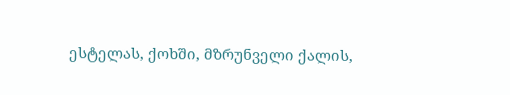ესტელას, ქოხში, მზრუნველი ქალის,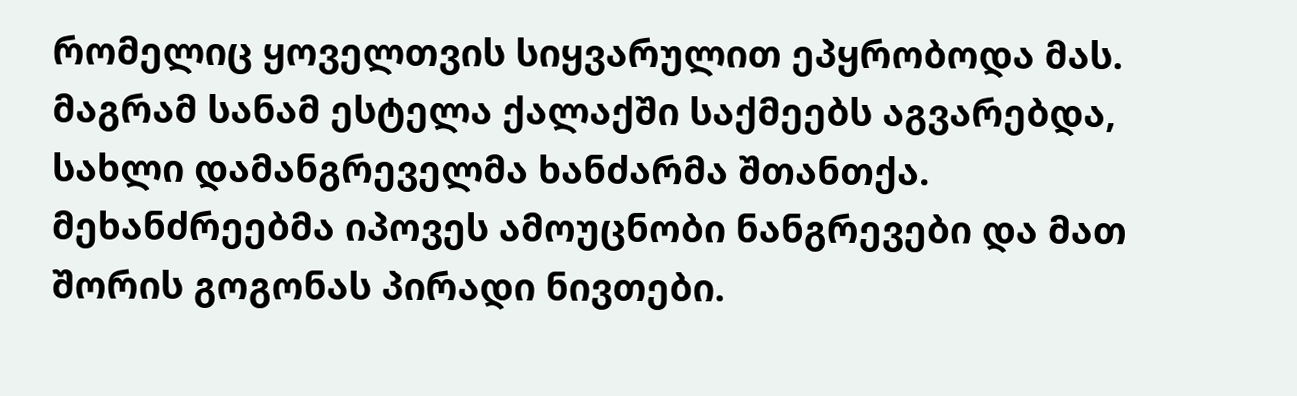რომელიც ყოველთვის სიყვარულით ეპყრობოდა მას. მაგრამ სანამ ესტელა ქალაქში საქმეებს აგვარებდა, სახლი დამანგრეველმა ხანძარმა შთანთქა. მეხანძრეებმა იპოვეს ამოუცნობი ნანგრევები და მათ შორის გოგონას პირადი ნივთები.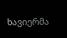ხავიერმა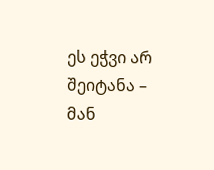ეს ეჭვი არ შეიტანა – მან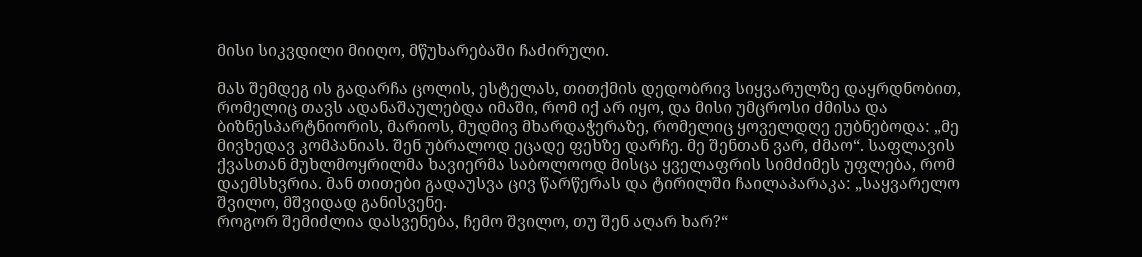მისი სიკვდილი მიიღო, მწუხარებაში ჩაძირული.

მას შემდეგ ის გადარჩა ცოლის, ესტელას, თითქმის დედობრივ სიყვარულზე დაყრდნობით, რომელიც თავს ადანაშაულებდა იმაში, რომ იქ არ იყო, და მისი უმცროსი ძმისა და ბიზნესპარტნიორის, მარიოს, მუდმივ მხარდაჭერაზე, რომელიც ყოველდღე ეუბნებოდა: „მე მივხედავ კომპანიას. შენ უბრალოდ ეცადე ფეხზე დარჩე. მე შენთან ვარ, ძმაო“. საფლავის ქვასთან მუხლმოყრილმა ხავიერმა საბოლოოდ მისცა ყველაფრის სიმძიმეს უფლება, რომ დაემსხვრია. მან თითები გადაუსვა ცივ წარწერას და ტირილში ჩაილაპარაკა: „საყვარელო შვილო, მშვიდად განისვენე.
როგორ შემიძლია დასვენება, ჩემო შვილო, თუ შენ აღარ ხარ?“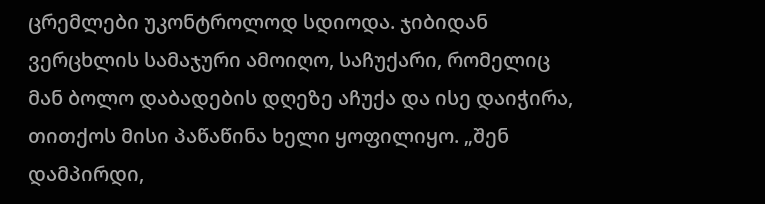ცრემლები უკონტროლოდ სდიოდა. ჯიბიდან ვერცხლის სამაჯური ამოიღო, საჩუქარი, რომელიც მან ბოლო დაბადების დღეზე აჩუქა და ისე დაიჭირა, თითქოს მისი პაწაწინა ხელი ყოფილიყო. „შენ დამპირდი,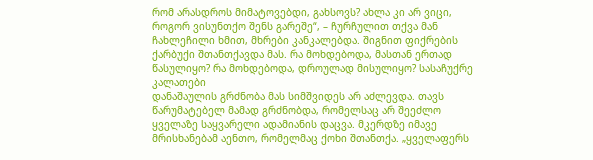რომ არასდროს მიმატოვებდი, გახსოვს? ახლა კი არ ვიცი, როგორ ვისუნთქო შენს გარეშე“, – ჩურჩულით თქვა მან ჩახლეჩილი ხმით, მხრები კანკალებდა. შიგნით ფიქრების ქარბუქი შთანთქავდა მას. რა მოხდებოდა, მასთან ერთად წასულიყო? რა მოხდებოდა, დროულად მისულიყო? სასაჩუქრე კალათები
დანაშაულის გრძნობა მას სიმშვიდეს არ აძლევდა. თავს წარუმატებელ მამად გრძნობდა, რომელსაც არ შეეძლო ყველაზე საყვარელი ადამიანის დაცვა. მკერდზე იმავე მრისხანებამ აენთო, რომელმაც ქოხი შთანთქა. „ყველაფერს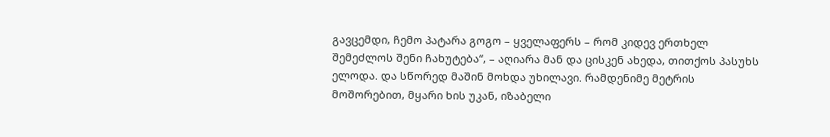გავცემდი, ჩემო პატარა გოგო – ყველაფერს – რომ კიდევ ერთხელ შემეძლოს შენი ჩახუტება“, – აღიარა მან და ცისკენ ახედა, თითქოს პასუხს ელოდა. და სწორედ მაშინ მოხდა უხილავი. რამდენიმე მეტრის მოშორებით, მყარი ხის უკან, იზაბელი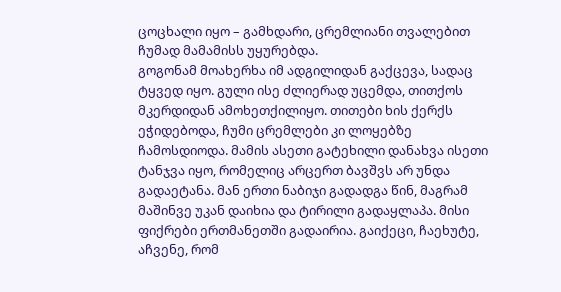ცოცხალი იყო – გამხდარი, ცრემლიანი თვალებით ჩუმად მამამისს უყურებდა.
გოგონამ მოახერხა იმ ადგილიდან გაქცევა, სადაც ტყვედ იყო. გული ისე ძლიერად უცემდა, თითქოს მკერდიდან ამოხეთქილიყო. თითები ხის ქერქს ეჭიდებოდა, ჩუმი ცრემლები კი ლოყებზე ჩამოსდიოდა. მამის ასეთი გატეხილი დანახვა ისეთი ტანჯვა იყო, რომელიც არცერთ ბავშვს არ უნდა გადაეტანა. მან ერთი ნაბიჯი გადადგა წინ, მაგრამ მაშინვე უკან დაიხია და ტირილი გადაყლაპა. მისი ფიქრები ერთმანეთში გადაირია. გაიქეცი, ჩაეხუტე, აჩვენე, რომ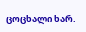ცოცხალი ხარ.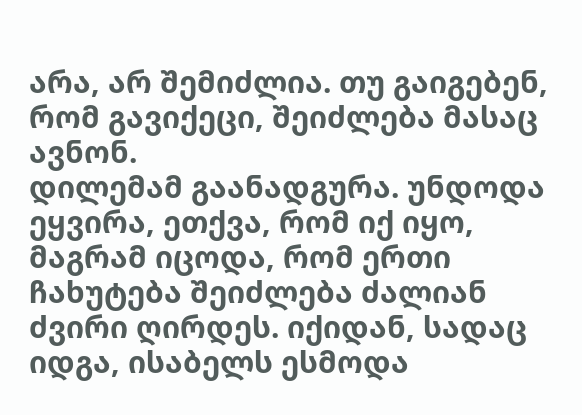არა, არ შემიძლია. თუ გაიგებენ, რომ გავიქეცი, შეიძლება მასაც ავნონ.
დილემამ გაანადგურა. უნდოდა ეყვირა, ეთქვა, რომ იქ იყო, მაგრამ იცოდა, რომ ერთი ჩახუტება შეიძლება ძალიან ძვირი ღირდეს. იქიდან, სადაც იდგა, ისაბელს ესმოდა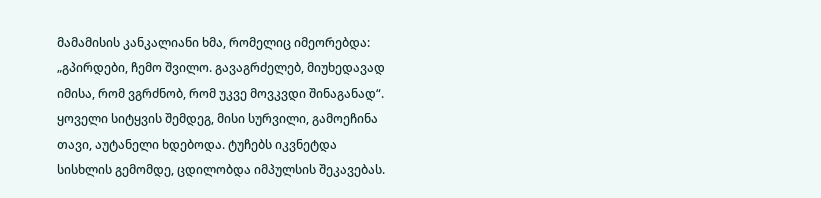მამამისის კანკალიანი ხმა, რომელიც იმეორებდა: „გპირდები, ჩემო შვილო. გავაგრძელებ, მიუხედავად იმისა, რომ ვგრძნობ, რომ უკვე მოვკვდი შინაგანად“. ყოველი სიტყვის შემდეგ, მისი სურვილი, გამოეჩინა თავი, აუტანელი ხდებოდა. ტუჩებს იკვნეტდა სისხლის გემომდე, ცდილობდა იმპულსის შეკავებას.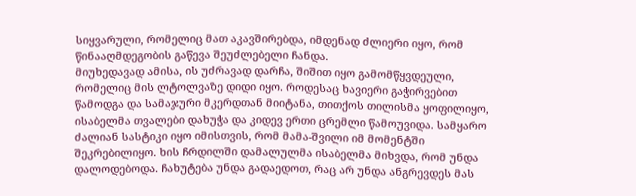სიყვარული, რომელიც მათ აკავშირებდა, იმდენად ძლიერი იყო, რომ წინააღმდეგობის გაწევა შეუძლებელი ჩანდა.
მიუხედავად ამისა, ის უძრავად დარჩა, შიშით იყო გამომწყვდეული, რომელიც მის ლტოლვაზე დიდი იყო. როდესაც ხავიერი გაჭირვებით წამოდგა და სამაჯური მკერდთან მიიტანა, თითქოს თილისმა ყოფილიყო, ისაბელმა თვალები დახუჭა და კიდევ ერთი ცრემლი წამოუვიდა. სამყარო ძალიან სასტიკი იყო იმისთვის, რომ მამა-შვილი იმ მომენტში შეკრებილიყო. ხის ჩრდილში დამალულმა ისაბელმა მიხვდა, რომ უნდა დალოდებოდა. ჩახუტება უნდა გადაედოთ, რაც არ უნდა ანგრევდეს მას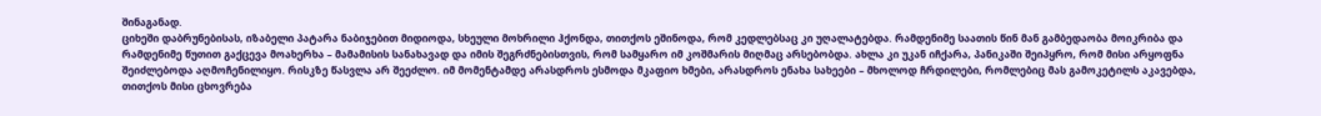შინაგანად.
ციხეში დაბრუნებისას, იზაბელი პატარა ნაბიჯებით მიდიოდა, სხეული მოხრილი ჰქონდა, თითქოს ეშინოდა, რომ კედლებსაც კი უღალატებდა. რამდენიმე საათის წინ მან გამბედაობა მოიკრიბა და რამდენიმე წუთით გაქცევა მოახერხა – მამამისის სანახავად და იმის შეგრძნებისთვის, რომ სამყარო იმ კოშმარის მიღმაც არსებობდა. ახლა კი უკან იჩქარა, პანიკაში შეიპყრო, რომ მისი არყოფნა შეიძლებოდა აღმოჩენილიყო. რისკზე წასვლა არ შეეძლო. იმ მომენტამდე არასდროს ესმოდა მკაფიო ხმები, არასდროს ენახა სახეები – მხოლოდ ჩრდილები, რომლებიც მას გამოკეტილს აკავებდა, თითქოს მისი ცხოვრება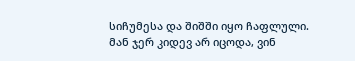სიჩუმესა და შიშში იყო ჩაფლული. მან ჯერ კიდევ არ იცოდა, ვინ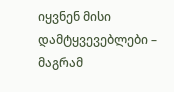იყვნენ მისი დამტყვევებლები – მაგრამ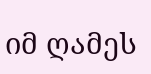იმ ღამეს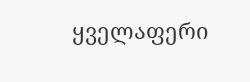ყველაფერი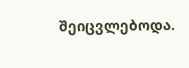შეიცვლებოდა.